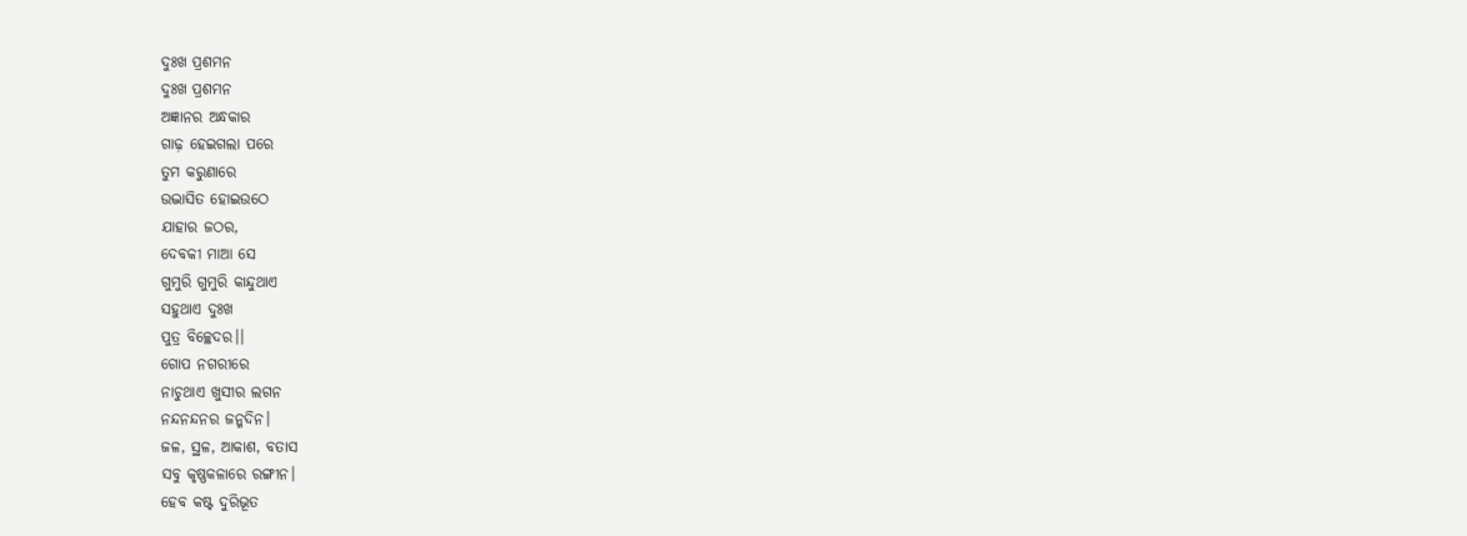ଦୁଃଖ ପ୍ରଶମନ
ଦୁଃଖ ପ୍ରଶମନ
ଅଜ୍ଞାନର ଅନ୍ଧକାର
ଗାଢ଼ ହେଇଗଲା ପରେ
ତୁମ କରୁଣାରେ
ଉଦ୍ଭାସିତ ହୋଇଉଠେ
ଯାହାର ଜଠର,
ଦେବକୀ ମାଆ ସେ
ଗୁମୁରି ଗୁମୁରି କାନ୍ଦୁଥାଏ
ସହୁଥାଏ ଦୁଃଖ
ପୁତ୍ର ବିଚ୍ଛେଦର।।
ଗୋପ ନଗରୀରେ
ନାଚୁଥାଏ ଖୁସୀର ଲଗନ
ନନ୍ଦନନ୍ଦନର ଜନ୍ମଦିନ।
ଜଳ, ସ୍ଥଳ, ଆକାଶ, ବତାସ
ସବୁ କୃଷ୍ଣକଳାରେ ରଙ୍ଗୀନ।
ହେବ କଷ୍ଟ ଦୁରିଭୂତ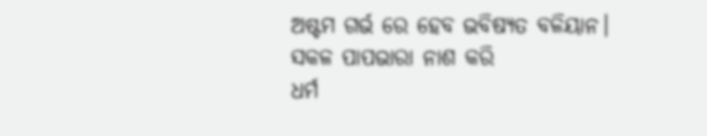ଅଷ୍ଟମ ଗର୍ଭ ରେ ହେବ ଭବିଷ୍ୟତ ବଳିୟାନ।
ସକଳ ପାପଭାରା ନାଶ କରି
ଧର୍ମ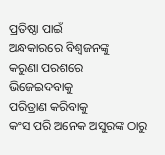ପ୍ରତିଷ୍ଠା ପାଇଁ
ଅନ୍ଧକାରରେ ବିଶ୍ୱଜନଙ୍କୁ
କରୁଣା ପରଶରେ
ଭିଜେଇଦବାକୁ
ପରିତ୍ରାଣ କରିବାକୁ
କଂସ ପରି ଅନେକ ଅସୁରଙ୍କ ଠାରୁ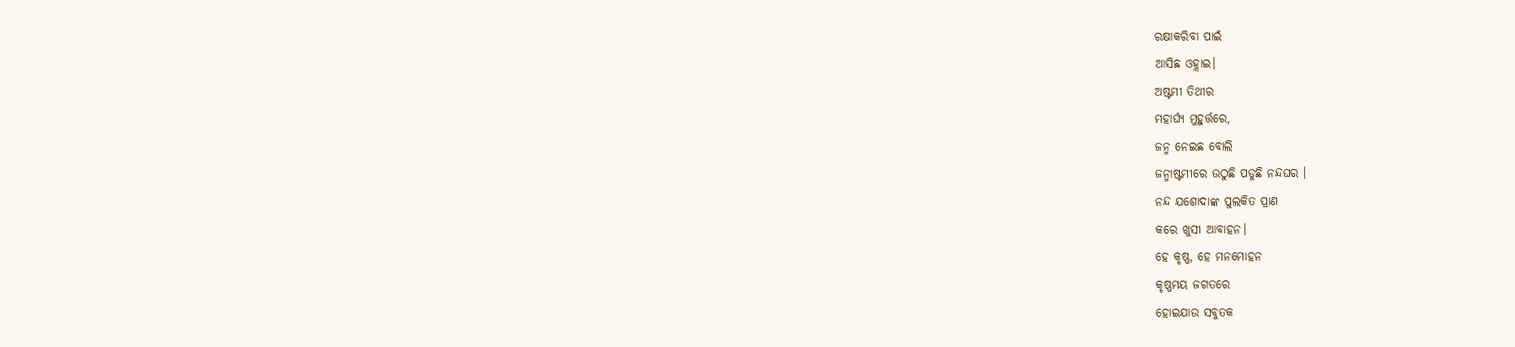ରକ୍ଷାକରିବା ପାଇଁ
ଆସିଛ ଓହ୍ଲାଇ।
ଅଷ୍ଟମୀ ତିଥୀର
ମହାର୍ଘ୍ୟ ମୁହୁର୍ତ୍ତରେ,
ଜନ୍ମ ନେଇଛ ବୋଲି
ଜନ୍ମାଷ୍ଟମୀରେ ଉଠୁଛି ପଡୁଛି ନନ୍ଦଘର ।
ନନ୍ଦ ଯଶୋଦାଙ୍କ ପୁଲକିତ ପ୍ରାଣ
କରେ ଖୁସୀ ଆବାହନ।
ହେ କୃଷ୍ଣ, ହେ ମନମୋହନ
କୃଷ୍ଣମୟ ଜଗତରେ
ହୋଇଯାଉ ସବୁତକ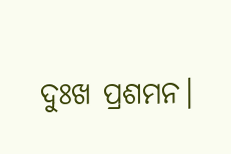ଦୁଃଖ ପ୍ରଶମନ।